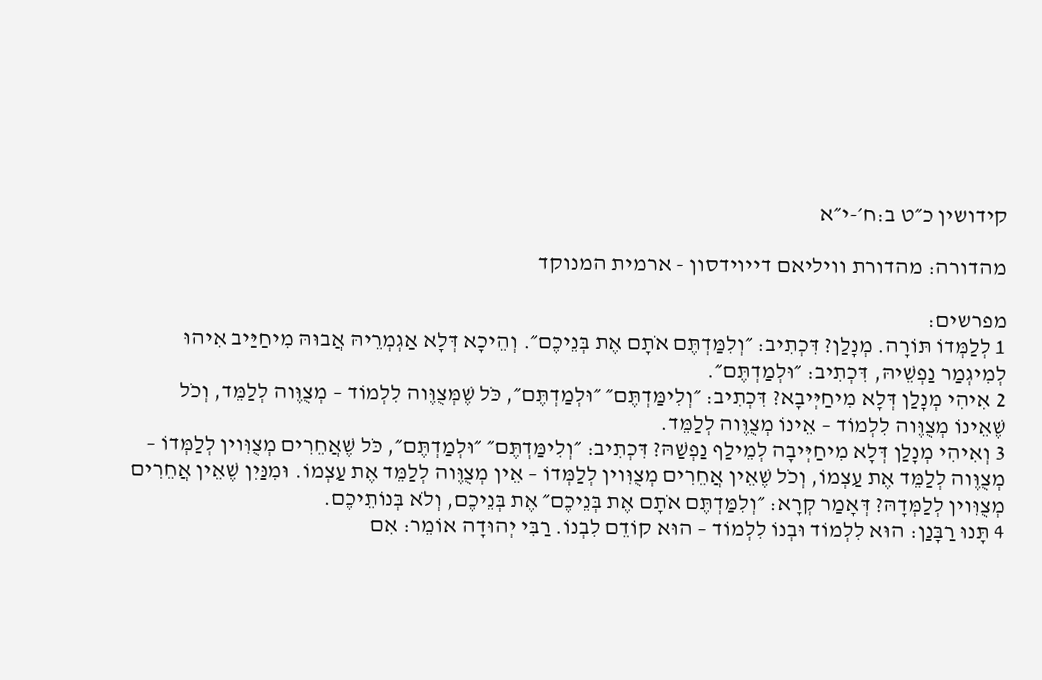קידושין כ״ט ב:ח׳-י״א

מהדורה: מהדורת וויליאם דייוידסון - ארמית המנוקד

מפרשים:
1 לְלַמְּדוֹ תּוֹרָה. מְנָלַן? דִּכְתִיב: ״וְלִמַּדְתֶּם אֹתָם אֶת בְּנֵיכֶם״. וְהֵיכָא דְּלָא אַגְמְרֵיהּ אֲבוּהּ מִיחַיַּיב אִיהוּ לְמִיגְמַר נַפְשֵׁיהּ, דִּכְתִיב: ״וּלְמַדְתֶּם״.
2 אִיהִי מְנָלַן דְּלָא מִיחַיְּיבָא? דִּכְתִיב: ״וְלִימַּדְתֶּם״ ״וּלְמַדְתֶּם״, כֹּל שֶׁמְּצֻוֶּוה לִלְמוֹד – מְצֻוֶּוה לְלַמֵּד, וְכֹל שֶׁאֵינוֹ מְצֻוֶּוה לִלְמוֹד – אֵינוֹ מְצֻוֶּוה לְלַמֵּד.
3 וְאִיהִי מְנָלַן דְּלָא מִיחַיְּיבָה לְמֵילַף נַפְשַׁהּ? דִּכְתִיב: ״וְלִימַּדְתֶּם״ ״וּלְמַדְתֶּם״, כֹּל שֶׁאֲחֵרִים מְצֻוִּוין לְלַמְּדוֹ – מְצֻוֶּוה לְלַמֵּד אֶת עַצְמוֹ, וְכֹל שֶׁאֵין אֲחֵרִים מְצֻוִּוין לְלַמְּדוֹ – אֵין מְצֻוֶּוה לְלַמֵּד אֶת עַצְמוֹ. וּמִנַּיִן שֶׁאֵין אֲחֵרִים מְצֻוִּוין לְלַמְּדָהּ? דְּאָמַר קְרָא: ״וְלִמַּדְתֶּם אֹתָם אֶת בְּנֵיכֶם״ אֶת בְּנֵיכֶם, וְלֹא בְּנוֹתֵיכֶם.
4 תָּנוּ רַבָּנַן: הוּא לִלְמוֹד וּבְנוֹ לִלְמוֹד – הוּא קוֹדֵם לִבְנוֹ. רַבִּי יְהוּדָה אוֹמֵר: אִם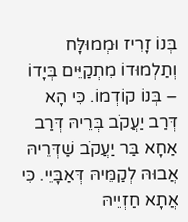בְּנוֹ זָרִיז וּמְמוּלָּח וְתַלְמוּדוֹ מִתְקַיֵּים בְּיָדוֹ – בְּנוֹ קוֹדְמוֹ. כִּי הָא דְּרַב יַעֲקֹב בְּרֵיהּ דְּרַב אַחָא בַּר יַעֲקֹב שַׁדְּרֵיהּ אֲבוּהּ לְקַמֵּיהּ דְּאַבָּיֵי. כִּי אֲתָא חַזְיֵיהּ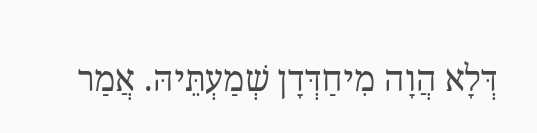דְּלָא הֲוָה מִיחַדְּדָן שְׁמַעְתֵּיהּ. אֲמַר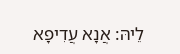לֵיהּ: אֲנָא עֲדִיפָא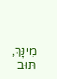מִינָּךְ, תּוּב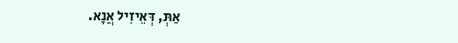אַתְּ, דְּאֵיזִיל אֲנָא.